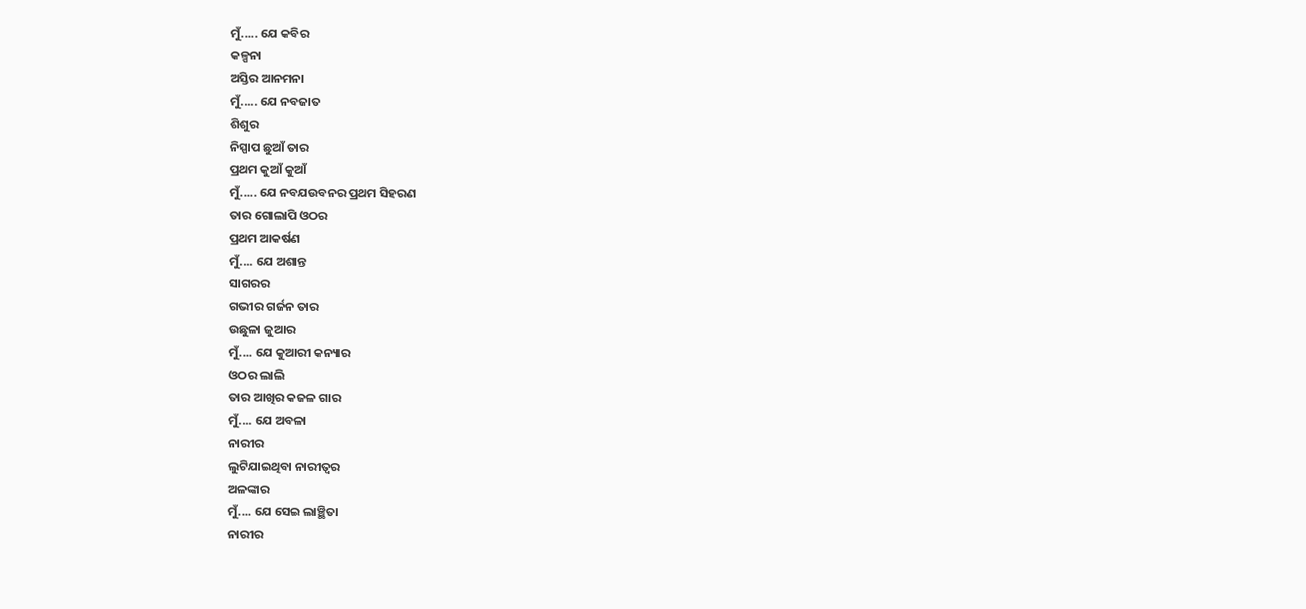ମୁଁ..... ଯେ କବିର
କଳ୍ପନା
ଅସ୍ତିର ଆନମନା
ମୁଁ..... ଯେ ନବଜାତ
ଶିଶୁର
ନିସ୍ପାପ ଛୁଆଁ ତାର
ପ୍ରଥମ କୁଆଁ କୁଆଁ
ମୁଁ..... ଯେ ନବଯଉବନର ପ୍ରଥମ ସିହରଣ
ତାର ଗୋଲାପି ଓଠର
ପ୍ରଥମ ଆକର୍ଷଣ
ମୁଁ.... ଯେ ଅଶାନ୍ତ
ସାଗରର
ଗଭୀର ଗର୍ଜନ ତାର
ଉଛୁଳା ଜୁଆର
ମୁଁ.... ଯେ କୁଆରୀ କନ୍ୟାର
ଓଠର ଲାଲି
ତାର ଆଖିର କଜଳ ଗାର
ମୁଁ.... ଯେ ଅବଳା
ନାରୀର
ଲୁଟିଯାଇଥିବା ନାରୀତ୍ଵର
ଅଳଙ୍କାର
ମୁଁ.... ଯେ ସେଇ ଲାଞ୍ଛିତା
ନାରୀର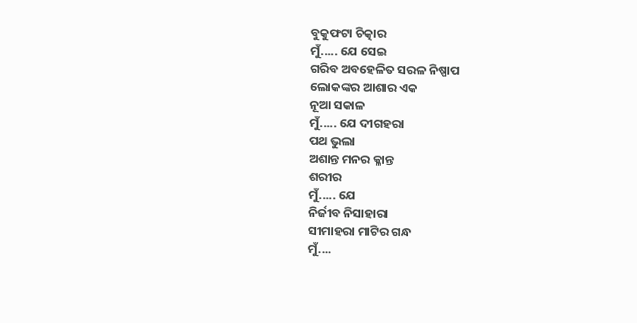ବୁକୁଫଟା ଚିତ୍କାର
ମୁଁ..... ଯେ ସେଇ
ଗରିବ ଅବହେଳିତ ସରଳ ନିଷ୍ପାପ
ଲୋକଙ୍କର ଆଶାର ଏକ
ନୂଆ ସକାଳ
ମୁଁ..... ଯେ ଦୀଗହରା
ପଥ ଭୁଲା
ଅଶାନ୍ତ ମନର କ୍ଳାନ୍ତ
ଶରୀର
ମୁଁ..... ଯେ
ନିର୍ଜୀବ ନିସାହାରା
ସୀମାହରା ମାଟିର ଗନ୍ଧ
ମୁଁ....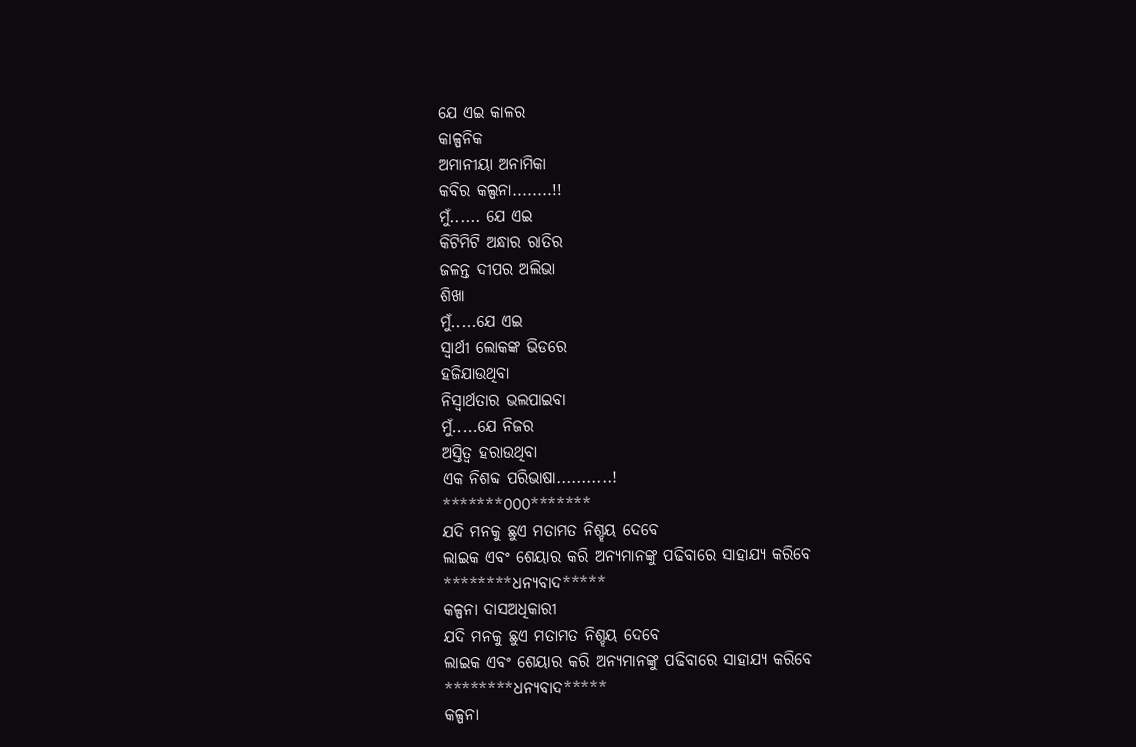ଯେ ଏଇ କାଳର
କାଳ୍ପନିକ
ଅମାନୀୟା ଅନାମିକା
କବିର କଲ୍ପନା........!!
ମୁଁ...... ଯେ ଏଇ
କିଟିମିଟି ଅନ୍ଧାର ରାତିର
ଜଳନ୍ତ ଦୀପର ଅଲିଭା
ଶିଖା
ମୁଁ.....ଯେ ଏଇ
ସ୍ଵାର୍ଥୀ ଲୋକଙ୍କ ଭିଡରେ
ହଜିଯାଉଥିବା
ନିସ୍ଵାର୍ଥତାର ଭଲପାଇବା
ମୁଁ.....ଯେ ନିଜର
ଅସ୍ତିତ୍ଵ ହରାଉଥିବା
ଏକ ନିଶବ୍ଦ ପରିଭାଷା...........!
*******୦୦୦*******
ଯଦି ମନକୁ ଛୁଏ ମତାମତ ନିଶ୍ହୟ ଦେବେ
ଲାଇକ ଏବଂ ଶେୟାର କରି ଅନ୍ୟମାନଙ୍କୁ ପଢିବାରେ ସାହାଯ୍ୟ କରିବେ
********ଧନ୍ୟବାଦ*****
କଳ୍ପନା ଦାସଅଧିକାରୀ
ଯଦି ମନକୁ ଛୁଏ ମତାମତ ନିଶ୍ହୟ ଦେବେ
ଲାଇକ ଏବଂ ଶେୟାର କରି ଅନ୍ୟମାନଙ୍କୁ ପଢିବାରେ ସାହାଯ୍ୟ କରିବେ
********ଧନ୍ୟବାଦ*****
କଳ୍ପନା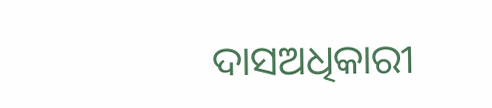ଦାସଅଧିକାରୀ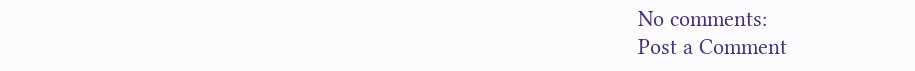No comments:
Post a Comment